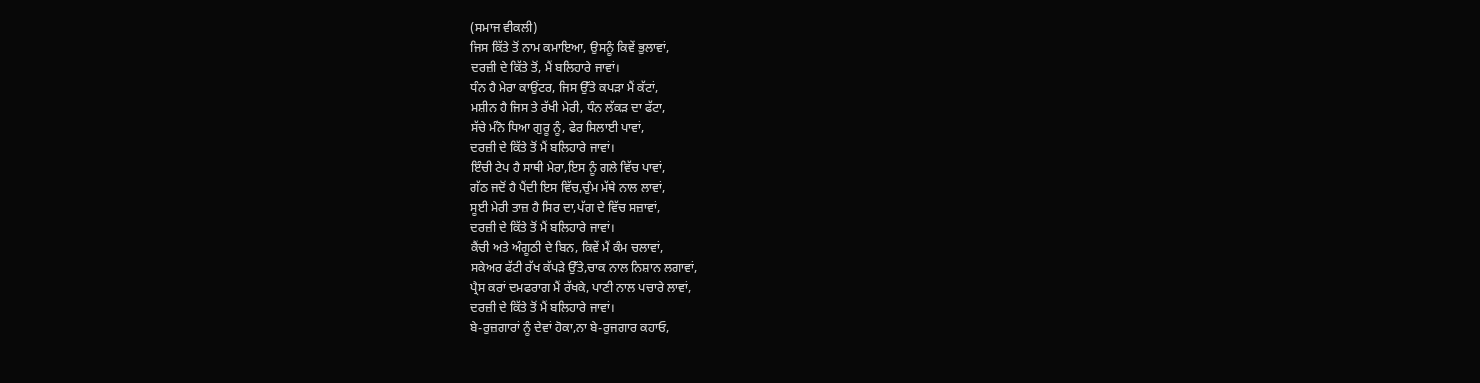(ਸਮਾਜ ਵੀਕਲੀ)
ਜਿਸ ਕਿੱਤੇ ਤੋਂ ਨਾਮ ਕਮਾਇਆ, ਉਸਨੂੰ ਕਿਵੇਂ ਭੁਲਾਵਾਂ,
ਦਰਜ਼ੀ ਦੇ ਕਿੱਤੇ ਤੋਂ, ਮੈਂ ਬਲਿਹਾਰੇ ਜਾਵਾਂ।
ਧੰਨ ਹੈ ਮੇਰਾ ਕਾਉਂਟਰ, ਜਿਸ ਉੱਤੇ ਕਪੜਾ ਮੈਂ ਕੱਟਾਂ,
ਮਸ਼ੀਨ ਹੈ ਜਿਸ ਤੇ ਰੱਖੀ ਮੇਰੀ, ਧੰਨ ਲੱਕੜ ਦਾ ਫੱਟਾ,
ਸੱਚੇ ਮੰਨੋ ਧਿਆ ਗੁਰੂ ਨੂੰ, ਫੇਰ ਸਿਲਾਈ ਪਾਵਾਂ,
ਦਰਜ਼ੀ ਦੇ ਕਿੱਤੇ ਤੋਂ ਮੈਂ ਬਲਿਹਾਰੇ ਜਾਵਾਂ।
ਇੰਚੀ ਟੇਪ ਹੈ ਸਾਥੀ ਮੇਰਾ,ਇਸ ਨੂੰ ਗਲੇ ਵਿੱਚ ਪਾਵਾਂ,
ਗੱਠ ਜਦੋਂ ਹੈ ਪੈਂਦੀ ਇਸ ਵਿੱਚ,ਚੁੰਮ ਮੱਥੇ ਨਾਲ ਲਾਵਾਂ,
ਸੂਈ ਮੇਰੀ ਤਾਜ਼ ਹੈ ਸਿਰ ਦਾ,ਪੱਗ ਦੇ ਵਿੱਚ ਸਜ਼ਾਵਾਂ,
ਦਰਜ਼ੀ ਦੇ ਕਿੱਤੇ ਤੋਂ ਮੈਂ ਬਲਿਹਾਰੇ ਜਾਵਾਂ।
ਕੈਂਚੀ ਅਤੇ ਅੰਗੂਠੀ ਦੇ ਬਿਨ, ਕਿਵੇਂ ਮੈਂ ਕੰਮ ਚਲਾਵਾਂ,
ਸਕੇਅਰ ਫੱਟੀ ਰੱਖ ਕੱਪੜੇ ਉੱਤੇ,ਚਾਕ ਨਾਲ ਨਿਸ਼ਾਨ ਲਗਾਵਾਂ,
ਪ੍ਰੈਸ ਕਰਾਂ ਦਮਫਰਾਗ ਮੈਂ ਰੱਖਕੇ, ਪਾਣੀ ਨਾਲ ਪਚਾਰੇ ਲਾਵਾਂ,
ਦਰਜ਼ੀ ਦੇ ਕਿੱਤੇ ਤੋਂ ਮੈਂ ਬਲਿਹਾਰੇ ਜਾਵਾਂ।
ਬੇ-ਰੁਜ਼ਗਾਰਾਂ ਨੂੰ ਦੇਵਾਂ ਹੋਕਾ,ਨਾ ਬੇ-ਰੁਜਗਾਰ ਕਹਾਓ,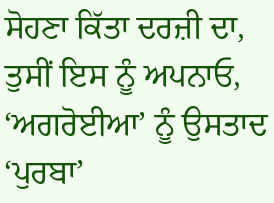ਸੋਹਣਾ ਕਿੱਤਾ ਦਰਜ਼ੀ ਦਾ, ਤੁਸੀਂ ਇਸ ਨੂੰ ਅਪਨਾਓ,
‘ਅਗਰੋਈਆ’ ਨੂੰ ਉਸਤਾਦ ‘ਪੁਰਬਾ’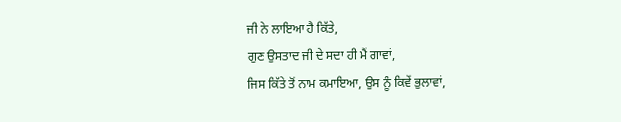ਜੀ ਨੇ ਲਾਇਆ ਹੈ ਕਿੱਤੇ,
ਗੁਣ ਉਸਤਾਦ ਜੀ ਦੇ ਸਦਾ ਹੀ ਮੈਂ ਗਾਵਾਂ,
ਜਿਸ ਕਿੱਤੇ ਤੋਂ ਨਾਮ ਕਮਾਇਆ, ਉਸ ਨੂੰ ਕਿਵੇਂ ਭੁਲਾਵਾਂ,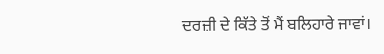ਦਰਜ਼ੀ ਦੇ ਕਿੱਤੇ ਤੋਂ ਮੈਂ ਬਲਿਹਾਰੇ ਜਾਵਾਂ।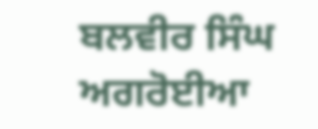ਬਲਵੀਰ ਸਿੰਘ ਅਗਰੋਈਆ